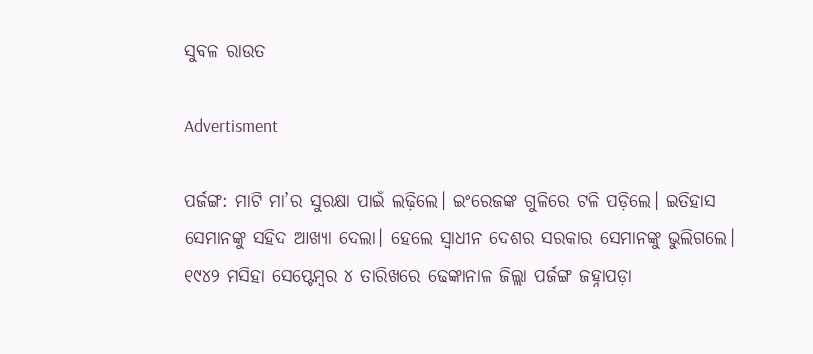ସୁବଳ ରାଉତ

Advertisment

ପର୍ଜଙ୍ଗ: ମାଟି ମା’ର ସୁରକ୍ଷା ପାଇଁ ଲଢ଼ିଲେ। ଇଂରେଜଙ୍କ ଗୁଳିରେ ଟଳି ପଡ଼ିଲେ। ଇତିହାସ ସେମାନଙ୍କୁ ସହିଦ ଆଖ୍ୟା ଦେଲା। ହେଲେ ସ୍ବାଧୀନ ଦେଶର ସରକାର‌ ସେମାନଙ୍କୁ ଭୁଲିଗଲେ। ୧୯୪୨ ମସିହା ସେପ୍ଟେମ୍ବର ୪ ତାରିଖରେ ଢେଙ୍କାନାଳ ଜିଲ୍ଲା ପର୍ଜଙ୍ଗ ଜହ୍ନାପଡ଼ା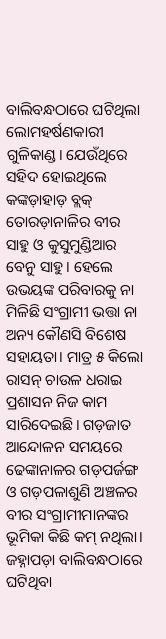ବାଲିବନ୍ଧଠା‌ରେ ଘଟିଥିଲା ଲୋମହର୍ଷଣକାରୀ ଗୁଳିକାଣ୍ଡ। ଯେଉଁଥିରେ ସହିଦ ହୋଇଥିଲେ କଙ୍କଡ଼ାହାଡ଼ ବ୍ଲକ୍‌ ତୋରଡ଼ାନାଳିର ବୀର ସାହୁ ଓ କୁସୁମୁଣ୍ଡିଆର ବେନୁ ସାହୁ। ହେଲେ ଉଭୟଙ୍କ ପରିବାରକୁ ନା ମିଳିଛି ସଂଗ୍ରାମୀ ଭତ୍ତା ନା ଅନ୍ୟ କୌଣସି ବିଶେଷ ସହାୟତା। ମାତ୍ର ୫ କିଲୋ ରାସନ୍‌ ଚାଉଳ ଧରାଇ ପ୍ରଶାସନ ନିଜ କାମ ସାରିଦେଇଛି। ଗଡ଼ଜାତ ଆନ୍ଦୋଳନ ସମୟରେ ଢେଙ୍କାନାଳର ଗଡ଼ପର୍ଜଙ୍ଗ ଓ ଗଡ଼ପଳାଶୁଣି ଅଞ୍ଚଳର ବୀର ସଂଗ୍ରାମୀମାନଙ୍କର ଭୂମିକା କିଛି କମ୍ ନଥିଲା। ଜହ୍ନାପଡ଼ା ବାଲିବନ୍ଧଠାରେ ଘଟିଥିବା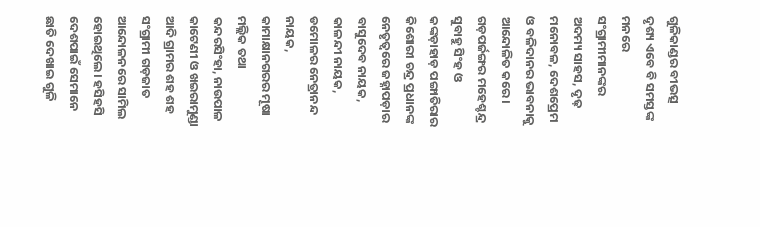ଗୁଳିକାଣ୍ଡର ବୀଭତ୍ସ ଦୃଶ୍ୟ ଏବେ ବି ସମସ୍ତଙ୍କ ମନରେ ସଂଗ୍ରାମୀମାନଙ୍କର ଅଦମ୍ୟ ସାହସ, ଦୃଢ଼ ମନୋବଳ, ଦେଶପ୍ରେମ ଓ ବଳିଦାନର ଭାବନାକୁ ଆନ୍ଦୋଳିତ କରେ। ଗଡ଼ପର୍ଜଙ୍ଗର ମହେଶ୍ଚନ୍ଦ୍ର ସୁବାହୁ ସିଂହ ଓ କଙ୍କଡ଼ାହାଡ଼ ପଙ୍ଗାତିରାର କିଶୋରୀ ଚନ୍ଦ୍ର ପ୍ରଧାନଙ୍କ ନେତୃତ୍ବରେ ଜହ୍ନାପଡ଼ାର ବାସୁଦେବ ନାୟକ, କାଳନ୍ଦୀ ନାୟକ, ଡମୋଳର ନେତ୍ରାନନ୍ଦ ନାୟକ, କାମାକ୍ଷାନଗରର ମୂଷା ମଲ୍ଲିକ ତଥା କନ୍ଦରସିଂହା, ନାଉପାଳ କାଟେଣୀ ଓ ଖଇରାମୁଣ୍ଡା ଆଦି ଗ୍ରାମର ଶହ ଶହ ସଂଗ୍ରାମୀ ଗଡ଼ଜାତ ଆନ୍ଦୋଳନରେ ସାମିଲ ହୋଇଥିଲେ। ହସିହସି ଦେଶପାଇଁ ସେମାନେ ଛାତି ଦେଖାଇ ଗୁଳି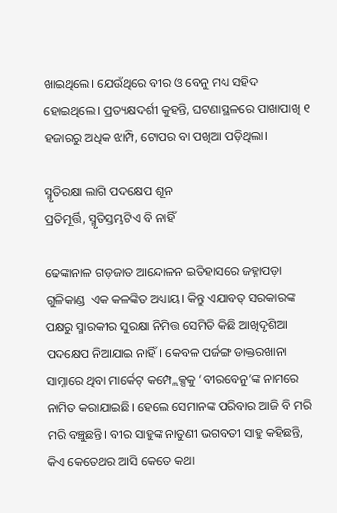ଖାଇଥିଲେ। ଯେଉଁଥିରେ ବୀର ଓ ବେନୁ ମଧ୍ୟ ସହିଦ ହୋଇଥି‌ଲେ। ପ୍ରତ୍ୟକ୍ଷଦର୍ଶୀ କୁହନ୍ତି, ଘଟଣାସ୍ଥଳରେ ପାଖାପାଖି ୧ ହଜାରରୁ ଅଧିକ ଝାମ୍ପି, ଟୋପର ବା ପଖିଆ ପଡ଼ିଥିଲା।

ସ୍ମୃତିରକ୍ଷା ଲାଗି ପଦକ୍ଷେପ ଶୂନ
ପ୍ରତିମୂର୍ତ୍ତି, ସ୍ମୃତିସ୍ତମ୍ଭଟିଏ ବି ନାହିଁ

ଢେଙ୍କାନାଳ ଗଡ଼ଜାତ ଆନ୍ଦୋଳନ ଇତିହାସରେ ଜହ୍ନାପଡ଼ା ଗୁଳିକାଣ୍ଡ  ଏକ କଳଙ୍କିତ ଅଧ୍ୟାୟ। କିନ୍ତୁ ଏଯାବତ୍ ସରକାରଙ୍କ ପକ୍ଷରୁ ସ୍ମାରକୀର ସୁରକ୍ଷା ନିମିତ୍ତ ସେମିତି କିଛି ଆଖିଦୃଶିଆ ପଦକ୍ଷେପ ନିଆଯାଇ ନାହିଁ। କେବଳ ପର୍ଜଙ୍ଗ ଡାକ୍ତରଖାନା ସାମ୍ନାରେ ଥିବା ମାର୍କେଟ‌୍ କମ୍ପ୍ଲେକ୍ସକୁ ‘ବୀରବେନୁ’ଙ୍କ ନାମରେ ନାମିତ କରାଯାଇଛି। ହେଲେ ସେମାନଙ୍କ ପରିବାର ଆଜି ବି ମରି ମରି ବଞ୍ଚୁଛନ୍ତି। ବୀର ସାହୁଙ୍କ ନାତୁଣୀ ଭଗବତୀ ସାହୁ କହିଛନ୍ତି, କିଏ କେତେଥର ଆ‌ସି କେତେ କଥା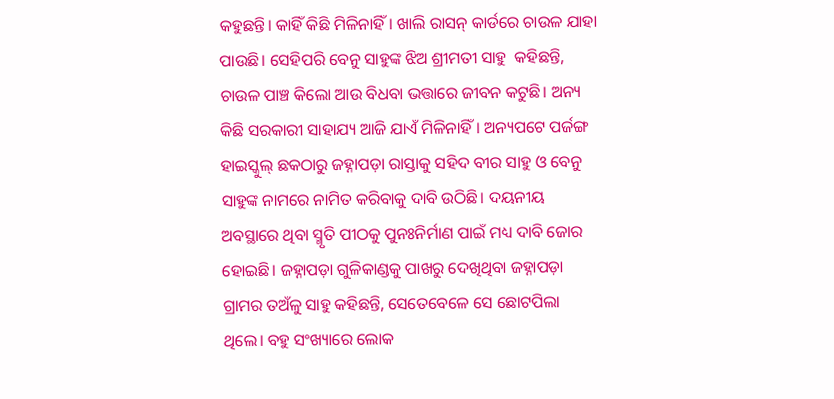କହୁଛନ୍ତି। କାହିଁ କିଛି ମିଳିନାହିଁ। ଖାଲି ରାସନ୍ କାର୍ଡରେ ଚାଉଳ ଯାହା ପାଉଛି। ସେହିପରି ବେନୁ ସାହୁଙ୍କ ଝିଅ ଶ୍ରୀମତୀ ସାହୁ  କହିଛନ୍ତି, ଚାଉଳ ପାଞ୍ଚ କିଲୋ ଆଉ ବିଧବା ଭତ୍ତାରେ ଜୀବନ କଟୁଛି। ଅନ୍ୟ କିଛି ସରକାରୀ ସାହାଯ୍ୟ ଆଜି ଯାଏଁ ମିଳିନାହିଁ। ଅନ୍ୟପଟେ ପର୍ଜଙ୍ଗ ହାଇସ୍କୁଲ୍‌ ଛକଠାରୁ ଜହ୍ନାପଡ଼ା ରାସ୍ତାକୁ ସହିଦ ବୀର ସାହୁ ଓ ବେନୁ ସାହୁଙ୍କ ନାମରେ ନାମିତ କରିବାକୁ ଦାବି ଉଠିଛି। ଦୟନୀୟ ଅବସ୍ଥାରେ ଥିବା ସ୍ମୃତି ପୀଠକୁ ପୁନଃନିର୍ମାଣ ପାଇଁ ମଧ୍ୟ ଦାବି ଜୋର ହୋଇଛି। ଜହ୍ନାପଡ଼ା ଗୁଳିକାଣ୍ଡକୁ ପାଖରୁ ଦେଖିଥିବା ଜହ୍ନାପଡ଼ା ଗ୍ରାମର ତଅଁଳୁ ସାହୁ କହିଛନ୍ତି, ସେତେବେଳେ ସେ ଛୋଟପିଲା ଥିଲେ। ବହୁ ସଂଖ୍ୟାରେ ଲୋକ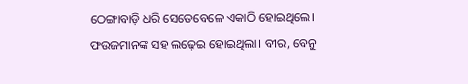ଠେଙ୍ଗାବାଡ଼ି ଧରି ସେତେବେଳେ ଏକାଠି ହୋଇଥିଲେ। ଫଉଜମାନଙ୍କ ସହ ଲଢ଼େଇ ହୋଇଥିଲା। ବୀର, ବେନୁ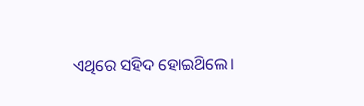ଏଥିରେ ସହିଦ ହୋଇଥ‌ିଲେ।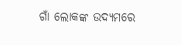ଗାଁ ଲୋକଙ୍କ ଉଦ୍ୟମରେ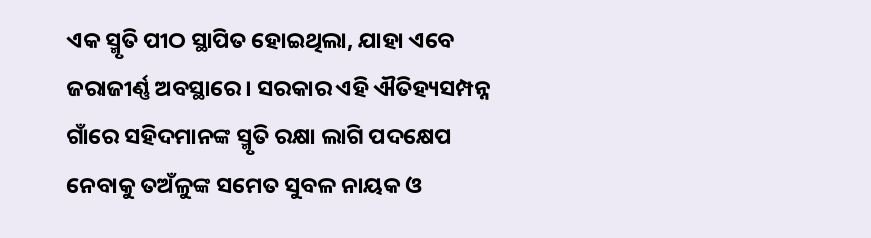ଏକ ସ୍ମୃତି ପୀଠ ସ୍ଥାପିତ ହୋଇଥିଲା, ଯାହା ଏବେ ଜରାଜୀର୍ଣ୍ଣ ଅବସ୍ଥାରେ। ସରକାର ଏହି ଐତିହ୍ୟସମ୍ପନ୍ନ ଗାଁରେ ସହିଦମାନଙ୍କ ସ୍ମୃତି ରକ୍ଷା ଲାଗି ପଦକ୍ଷେପ ନେବାକୁ ତଅଁଳୁଙ୍କ ସମେତ ସୁବଳ ନାୟକ ଓ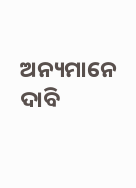ଅନ୍ୟମାନେ ଦ‌ାବି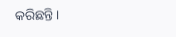କରିଛନ୍ତି।